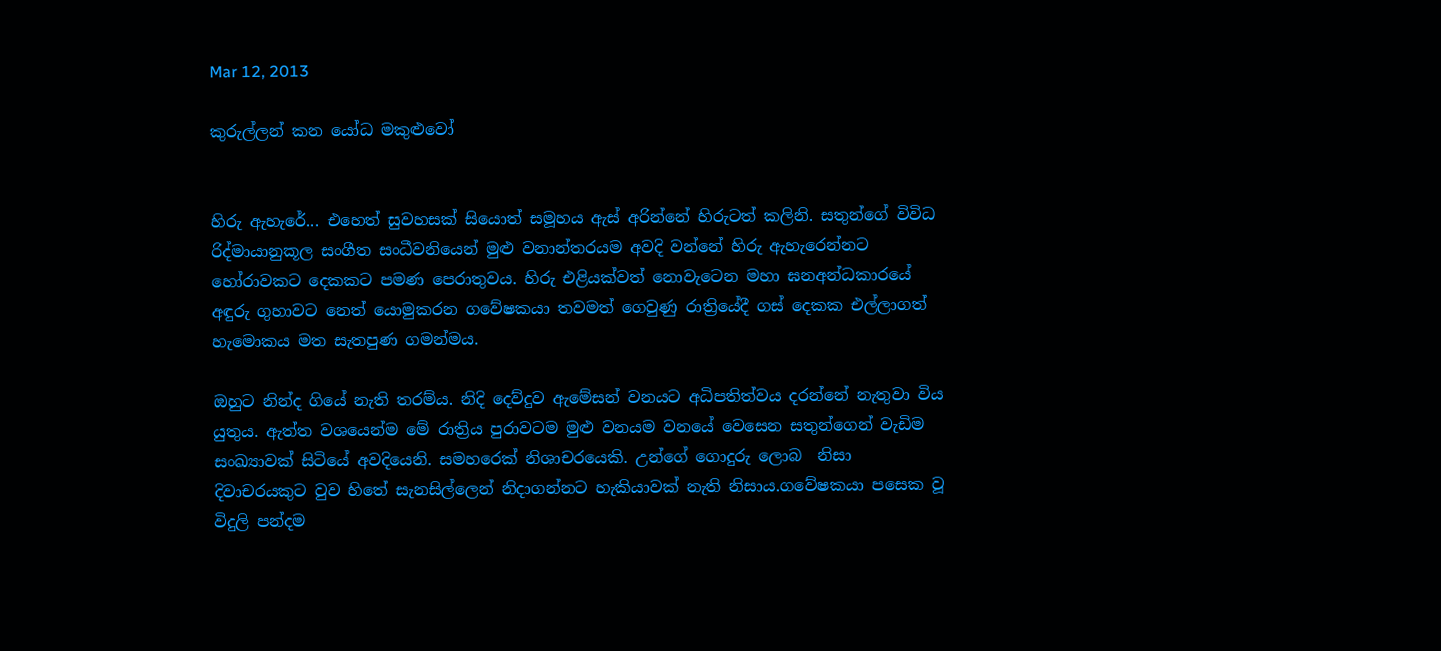Mar 12, 2013

කුරුල්ලන් කන යෝධ මකුළුවෝ


හිරු ඇහැරේ... එහෙත් සුවහසක් සියොත් සමූහය ඇස් අරින්නේ හිරුටත් කලිනි. සතුන්ගේ විවිධ රිද්මායානුකූල සංගීත සංධීවනියෙන් මුළු වනාන්තරයම අවදි වන්නේ හිරු ඇහැරෙන්නට හෝරාවකට දෙකකට පමණ පෙරාතුවය. හිරු එළියක්වත් නොවැටෙන මහා ඝනඅන්ධකාරයේ අඳුරු ගුහාවට නෙත් යොමුකරන ගවේෂකයා තවමත් ගෙවුණු රාත්‍රියේදී ගස් දෙකක එල්ලාගත් හැමොකය මත සැතපුණ ගමන්මය.

ඔහුට නින්ද ගියේ නැති තරම්ය. නිදි දෙව්දුව ඇමේසන් වනයට අධිපතිත්වය දරන්නේ නැතුවා විය යුතුය. ඇත්ත වශයෙන්ම මේ රාත්‍රිය පුරාවටම මුළු වනයම වනයේ වෙසෙන සතුන්ගෙන් වැඩිම සංඛ්‍යාවක් සිටියේ අවදියෙනි. සමහරෙක් නිශාචරයෙකි. උන්ගේ ගොදුරු ලොබ  නිසා දිවාචරයකුට වුව හිතේ සැනසිල්ලෙන් නිදාගන්නට හැකියාවක් නැති නිසාය.ගවේෂකයා පසෙක වූ විදුලි පන්දම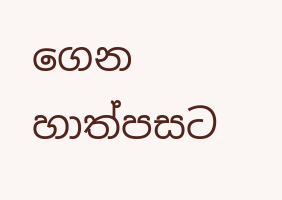ගෙන හාත්පසට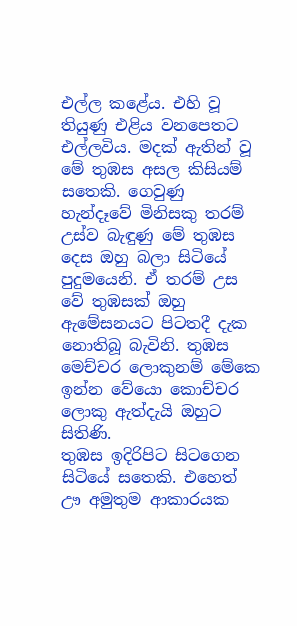එල්ල කළේය. එහි වූ තියුණු එළිය වනපෙතට එල්ලවිය. මදක් ඇතින් වූ මේ තුඹස අසල කිසියම් සතෙකි. ගෙවුණු හැන්දෑවේ මිනිසකු තරම් උස්ව බැඳුණු මේ තුඹස දෙස ඔහු බලා සිටියේ පුදුමයෙනි. ඒ තරම් උස වේ තුඹසක් ඔහු ඇමේසනයට පිටතදී දැක නොතිබූ බැවිනි. තුඹස මෙච්චර ලොකුනම් මේකෙ ඉන්න වේයො කොච්චර ලොකු ඇත්දැයි ඔහුට සිතිණි.
තුඹස ඉදිරිපිට සිටගෙන සිටියේ සතෙකි. එහෙත් ඌ අමුතුම ආකාරයක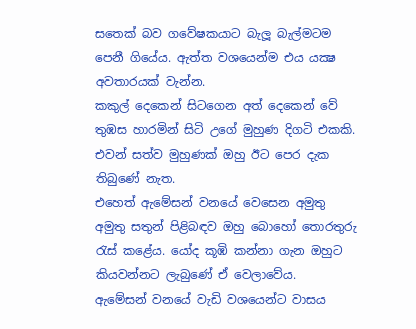සතෙක් බව ගවේෂකයාට බැලූ බැල්මටම පෙනී ගියේය. ඇත්ත වශයෙන්ම එය යක්‍ෂ අවතාරයක් වැන්න.
කකුල් දෙකෙන් සිටගෙන අත් දෙකෙන් වේ තුඹස හාරමින් සිටි උගේ මුහුණ දිගටි එකකි. එවන් සත්ව මුහුණක් ඔහු ඊට පෙර දැක තිබුණේ නැත.
එහෙත් ඇමේසන් වනයේ වෙසෙන අමුතු අමුතු සතුන් පිළිබඳව ඔහු බොහෝ තොරතුරු රැස් කළේය. යෝද කූඹි කන්නා ගැන ඔහුට කියවන්නට ලැබුණේ ඒ වෙලාවේය.
ඇමේසන් වනයේ වැඩි වශයෙන්ට වාසය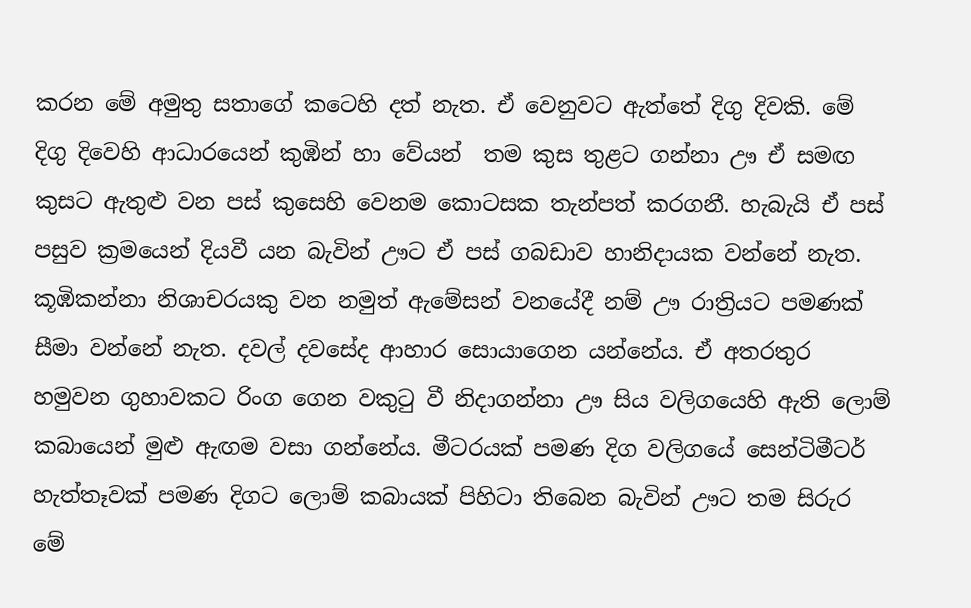කරන මේ අමුතු සතාගේ කටෙහි දත් නැත. ඒ වෙනුවට ඇත්තේ දිගු දිවකි. මේ දිගු දිවෙහි ආධාරයෙන් කුඹින් හා වේයන්  තම කුස තුළට ගන්නා ඌ ඒ සමඟ කුසට ඇතුළු වන පස් කුසෙහි වෙනම කොටසක තැන්පත් කරගනී. හැබැයි ඒ පස් පසුව ක්‍රමයෙන් දියවී යන බැවින් ඌට ඒ පස් ගබඩාව හානිදායක වන්නේ නැත.
කූඹිකන්නා නිශාචරයකු වන නමුත් ඇමේසන් වනයේදී නම් ඌ රාත්‍රියට පමණක් සීමා වන්නේ නැත. දවල් දවසේද ආහාර සොයාගෙන යන්නේය. ඒ අතරතුර හමුවන ගුහාවකට රිංග ගෙන වකුටු වී නිදාගන්නා ඌ සිය වලිගයෙහි ඇති ලොම් කබායෙන් මුළු ඇඟම වසා ගන්නේය. මීටරයක් පමණ දිග වලිගයේ සෙන්ටිමීටර් හැත්තෑවක් පමණ දිගට ලොම් කබායක් පිහිටා තිබෙන බැවින් ඌට තම සිරුර මේ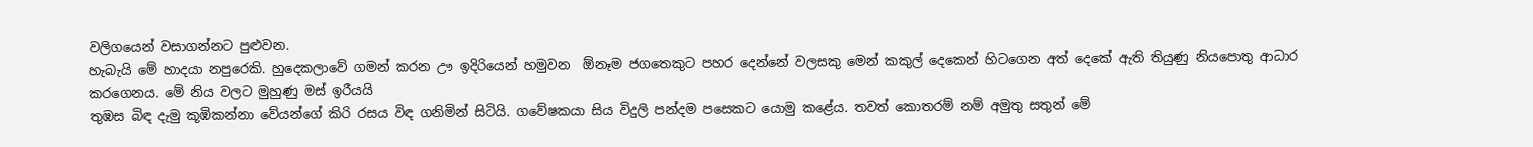වලිගයෙන් වසාගන්නට පුළුවන.
හැබැයි මේ හාදයා නපුරෙකි. හුදෙකලාවේ ගමන් කරන ඌ ඉදිරියෙන් හමුවන  ඕනෑම ජගතෙකුට පහර දෙන්නේ වලසකු මෙන් කකුල් දෙකෙන් හිටගෙන අත් දෙකේ ඇති තියුණු නියපොතු ආධාර කරගෙනය. මේ නිය වලට මුහුණු මස් ඉරීයයි
තුඹස බිඳ දැමු කූඹිකන්නා වේයන්ගේ කිරි රසය විඳ ගනිමින් සිටියි. ගවේෂකයා සිය විදුලි පන්දම පසෙකට යොමු කළේය. තවත් කොතරම් නම් අමුතු සතුන් මේ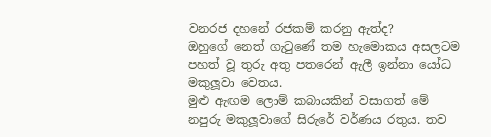වනරජ දහනේ රජකම් කරනු ඇත්ද?
ඔහුගේ නෙත් ගැටුණේ තම හැමොකය අසලටම පහත් වූ තුරු අතු පතරෙන් ඇලී ඉන්නා යෝධ මකුලූවා වෙතය.
මුළු ඇඟම ලොම් කබායකින් වසාගත් මේ නපුරු මකුලූවාගේ සිරුරේ වර්ණය රතුය. තව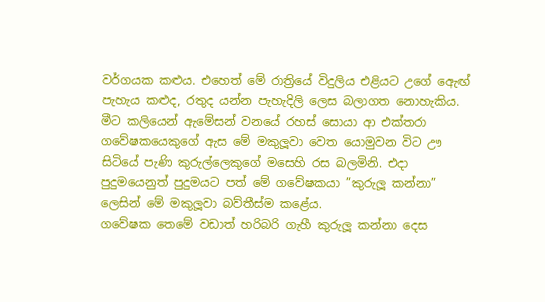වර්ගයක කළුය. එහෙත් මේ රාත්‍රියේ විදුලිය එළියට උගේ ඇෙඟ් පැහැය කළුද, රතුද යන්න පැහැදිලි ලෙස බලාගත නොහැකිය.
මීට කලියෙන් ඇමේසන් වනයේ රහස් සොයා ආ එක්තරා ගවේෂකයෙකුගේ ඇස මේ මකුලූවා වෙත යොමුවන විට ඌ සිටියේ පැණි කුරුල්ලෙකුගේ මසෙහි රස බලමිනි. එදා පුදුමයෙනුත් පුදුමයට පත් මේ ගවේෂකයා ”කුරුලූ කන්නා” ලෙසින් මේ මකුලූවා බව්තීස්ම කළේය.
ගවේෂක තෙමේ වඩාත් හරිබරි ගැහී කුරුලූ කන්නා දෙස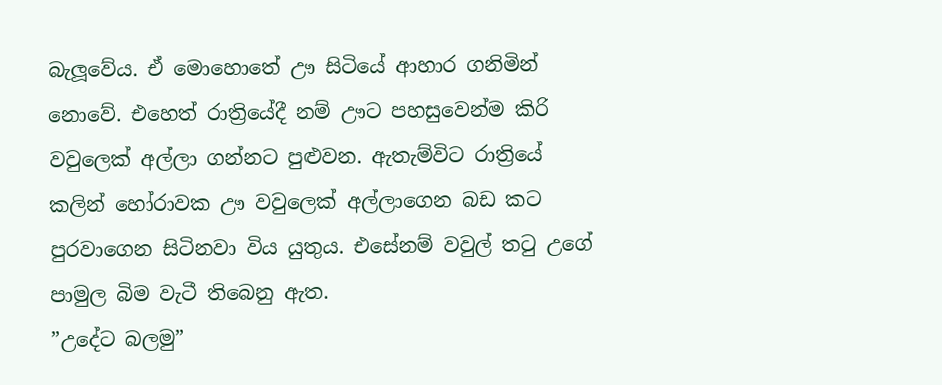බැලූවේය. ඒ මොහොතේ ඌ සිටියේ ආහාර ගනිමින් නොවේ. එහෙත් රාත්‍රියේදී නම් ඌට පහසුවෙන්ම කිරි වවුලෙක් අල්ලා ගන්නට පුළුවන. ඇතැම්විට රාත්‍රියේ කලින් හෝරාවක ඌ වවුලෙක් අල්ලාගෙන බඩ කට පුරවාගෙන සිටිනවා විය යුතුය. එසේනම් වවුල් තටු උගේ පාමුල බිම වැටී තිබෙනු ඇත.
”උදේට බලමු”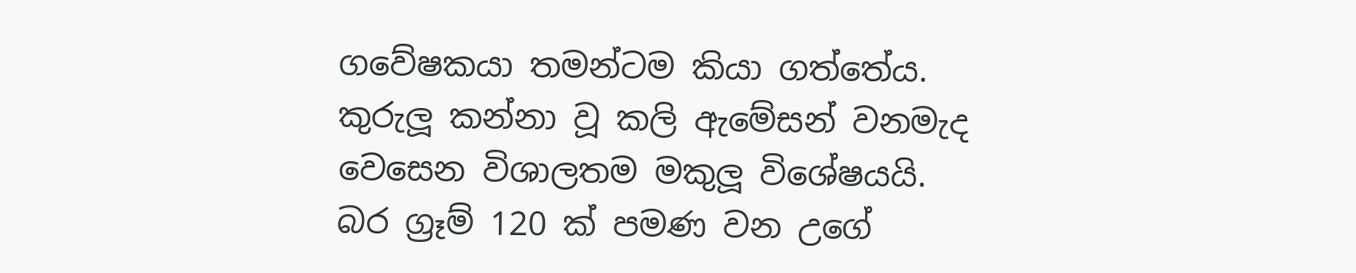ගවේෂකයා තමන්ටම කියා ගත්තේය.
කුරුලූ කන්නා වූ කලි ඇමේසන් වනමැද වෙසෙන විශාලතම මකුලූ විශේෂයයි. බර ග්‍රෑම් 120 ක් පමණ වන උගේ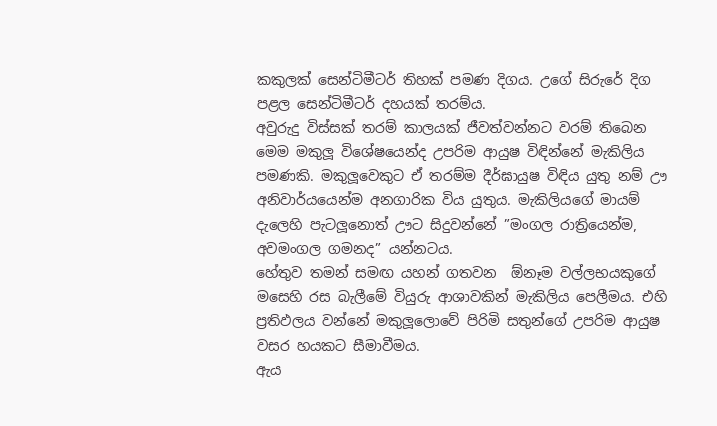කකුලක් සෙන්ටිමීටර් තිහක් පමණ දිගය. උගේ සිරුරේ දිග පළල සෙන්ටිමීටර් දහයක් තරම්ය.
අවුරුදු විස්සක් තරම් කාලයක් ජීවත්වන්නට වරම් තිබෙන මෙම මකුලූ විශේෂයෙන්ද උපරිම ආයුෂ විඳින්නේ මැකිලිය පමණකි. මකුලූවෙකුට ඒ තරම්ම දීර්ඝායුෂ විඳිය යුතු නම් ඌ අනිවාර්යයෙන්ම අනගාරික විය යුතුය. මැකිලියගේ මායම් දැලෙහි පැටලූනොත් ඌට සිදුවන්නේ ”මංගල රාත්‍රියෙන්ම, අවමංගල ගමනද” යන්නටය.
හේතුව තමන් සමඟ යහන් ගතවන  ඕනෑම වල්ලභයකුගේ මසෙහි රස බැලීමේ වියුරු ආශාවකින් මැකිලිය පෙලීමය. එහි ප්‍රතිඵලය වන්නේ මකුලූලොවේ පිරිමි සතුන්ගේ උපරිම ආයුෂ වසර හයකට සීමාවීමය.
ඇය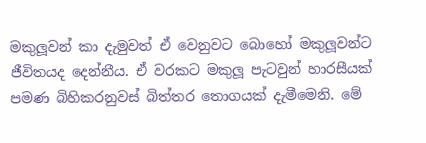මකුලූවන් කා දැමුවත් ඒ වෙනුවට බොහෝ මකුලූවන්ට ජීවිතයද දෙන්නීය. ඒ වරකට මකුලූ පැටවුන් හාරසීයක් පමණ බිහිකරනුවස් බිත්තර තොගයක් දැමීමෙනි. මේ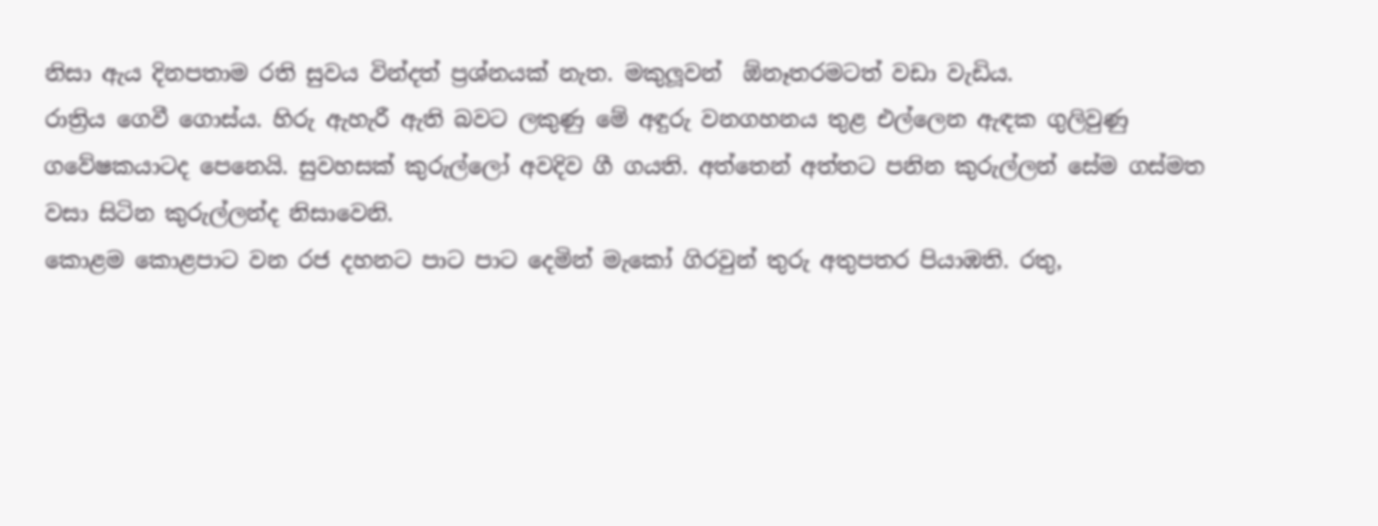නිසා ඇය දිනපතාම රති සුවය වින්දත් ප්‍රශ්නයක් නැත. මකුලූවන්  ඕනෑතරමටත් වඩා වැඩිය.
රාත්‍රිය ගෙවී ගොස්ය. හිරු ඇහැරී ඇති බවට ලකුණු මේ අඳුරු වනගහනය තුළ එල්ලෙන ඇඳක ගුලිවුණු ගවේෂකයාටද පෙනෙයි. සුවහසක් කුරුල්ලෝ අවදිව ගී ගයති. අත්තෙන් අත්තට පනින කුරුල්ලන් සේම ගස්මත වසා සිටින කුරුල්ලන්ද නිසාවෙනි.
කොළම කොළපාට වන රජ දහනට පාට පාට දෙමින් මැකෝ ගිරවුන් තුරු අතුපතර පියාඹති. රතු,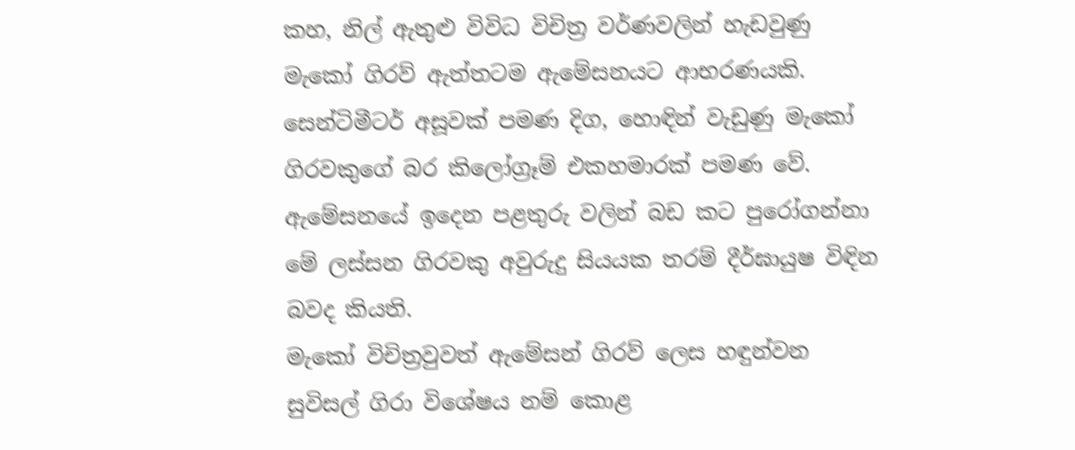කහ, නිල් ඇතුළු විවිධ විචිත්‍ර වර්ණවලින් හැඩවුණු මැකෝ ගිරව් ඇත්තටම ඇමේසනයට ආභරණයකි. සෙන්ටිමීටර් අසූවක් පමණ දිග, හොඳින් වැඩුණු මැකෝ ගිරවකුගේ බර කිලෝග්‍රෑම් එකහමාරක් පමණ වේ. ඇමේසනයේ ඉදෙන පළතුරු වලින් බඩ කට පුරෝගන්නා මේ ලස්සන ගිරවකු අවුරුදු සියයක තරම් දීර්ඝායුෂ විඳින බවද කියති.
මැකෝ විචිත්‍රවුවත් ඇමේසන් ගිරව් ලෙස හඳුන්වන සුවිසල් ගිරා විශේෂය නම් කොළ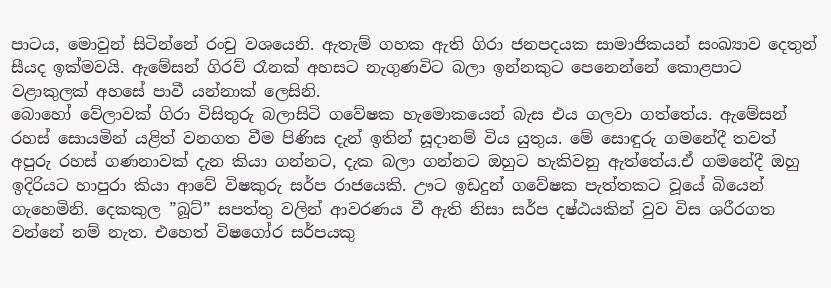පාටය, මොවුන් සිටින්නේ රංචු වශයෙනි. ඇතැම් ගහක ඇති ගිරා ජනපදයක සාමාජිකයන් සංඛ්‍යාව දෙතුන් සීයද ඉක්මවයි. ඇමේසන් ගිරව් රෑනක් අහසට නැගුණවිට බලා ඉන්නකුට පෙනෙන්නේ කොළපාට වළාකුලක් අහසේ පාවී යන්නාක් ලෙසිනි.
බොහෝ වේලාවක් ගිරා විසිතුරු බලාසිටි ගවේෂක හැමොකයෙන් බැස එය ගලවා ගත්තේය. ඇමේසන් රහස් සොයමින් යළිත් වනගත වීම පිණිස දැන් ඉතින් සූදානම් විය යුතුය. මේ සොඳුරු ගමනේදී තවත් අපුරු රහස් ගණනාවක් දැන කියා ගන්නට, දැක බලා ගන්නට ඔහුට හැකිවනු ඇත්තේය.ඒ ගමනේදී ඔහු ඉදිරියට හාපුරා කියා ආවේ විෂකුරු සර්ප රාජයෙකි. ඌට ඉඩදුන් ගවේෂක පැත්තකට වූයේ බියෙන් ගැහෙමිනි. දෙකකුල ”බූට්” සපත්තු වලින් ආවරණය වී ඇති නිසා සර්ප දෂ්ඨයකින් වුව විස ශරීරගත වන්නේ නම් නැත. එහෙත් විෂගෝර සර්පයකු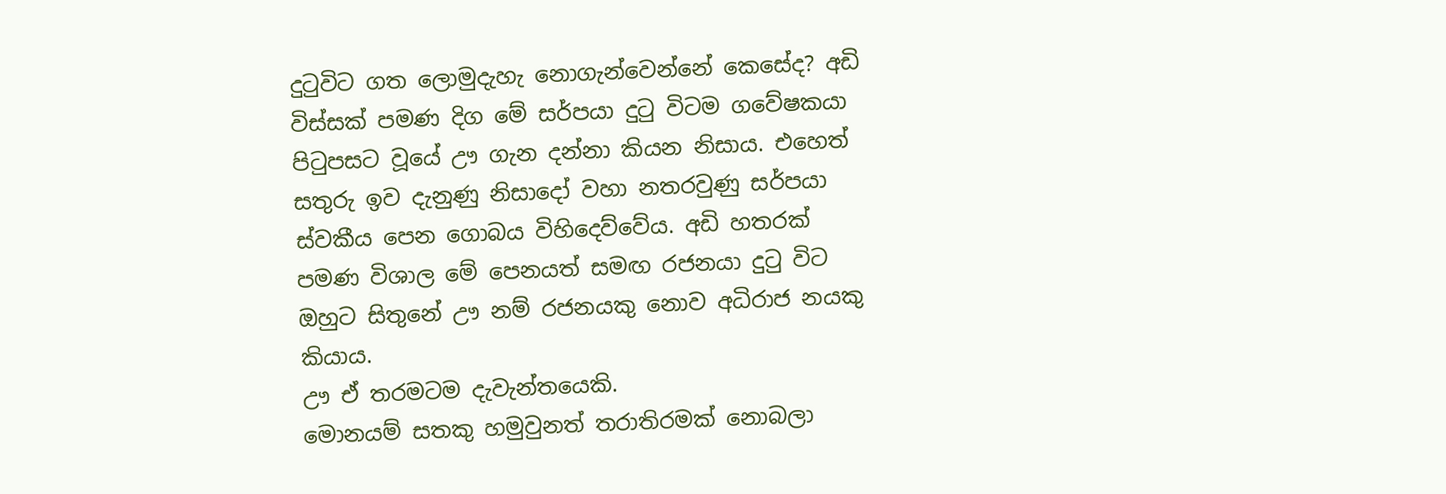දුටුවිට ගත ලොමුදැහැ නොගැන්වෙන්නේ කෙසේද? අඩි විස්සක් පමණ දිග මේ සර්පයා දුටු විටම ගවේෂකයා පිටුපසට වූයේ ඌ ගැන දන්නා කියන නිසාය. එහෙත් සතුරු ඉව දැනුණු නිසාදෝ වහා නතරවුණු සර්පයා ස්වකීය පෙන ගොබය විහිදෙව්වේය. අඩි හතරක් පමණ විශාල මේ පෙනයත් සමඟ රජනයා දුටු විට ඔහුට සිතුනේ ඌ නම් රජනයකු නොව අධිරාජ නයකු කියාය.
ඌ ඒ තරමටම දැවැන්තයෙකි.
මොනයම් සතකු හමුවුනත් තරාතිරමක් නොබලා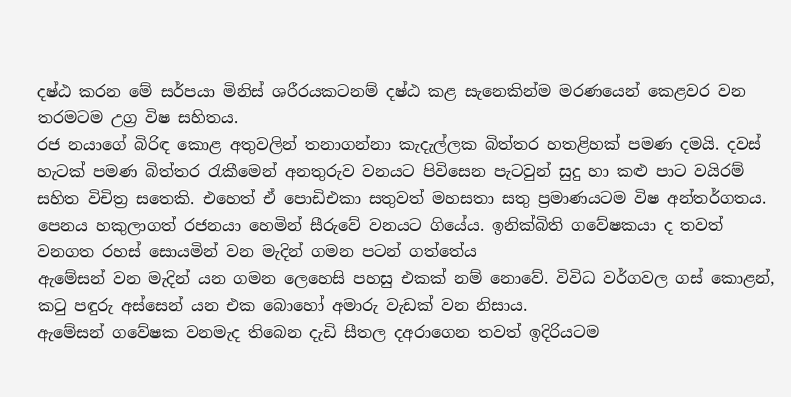දෂ්ඨ කරන මේ සර්පයා මිනිස් ශරීරයකටනම් දෂ්ඨ කළ සැනෙකින්ම මරණයෙන් කෙළවර වන තරමටම උග්‍ර විෂ සහිතය.
රජ නයාගේ බිරිඳ කොළ අතුවලින් තනාගන්නා කැදැල්ලක බිත්තර හතළිහක් පමණ දමයි. දවස් හැටක් පමණ බිත්තර රැකීමෙන් අනතුරුව වනයට පිවිසෙන පැටවුන් සුදු හා කළු පාට වයිරම් සහිත විචිත්‍ර සතෙකි. එහෙත් ඒ පොඩිඑකා සතුවත් මහසතා සතු ප්‍රමාණයටම විෂ අන්තර්ගතය.
පෙනය හකුලාගත් රජනයා හෙමින් සීරුවේ වනයට ගියේය. ඉනික්බිති ගවේෂකයා ද තවත් වනගත රහස් සොයමින් වන මැදින් ගමන පටන් ගත්තේය
ඇමේසන් වන මැදින් යන ගමන ලෙහෙසි පහසු එකක් නම් නොවේ. විවිධ වර්ගවල ගස් කොළන්, කටු පඳුරු අස්සෙන් යන එක බොහෝ අමාරු වැඩක් වන නිසාය.
ඇමේසන් ගවේෂක වනමැද තිබෙන දැඩි සීතල දඅරාගෙන තවත් ඉදිරියටම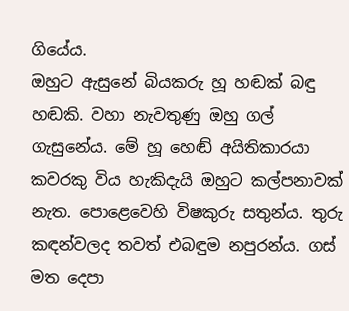ගියේය.
ඔහුට ඇසුනේ බියකරු හූ හඬක් බඳු හඬකි. වහා නැවතුණු ඔහු ගල් ගැසුනේය. මේ හූ හෙඬ් අයිතිකාරයා කවරකු විය හැකිදැයි ඔහුට කල්පනාවක් නැත. පොළෙවෙහි විෂකුරු සතුන්ය. තුරු කඳන්වලද තවත් එබඳුම නපුරන්ය. ගස් මත දෙපා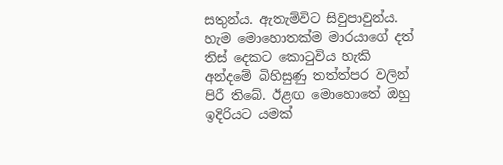සතුන්ය. ඇතැම්විට සිවුපාවුන්ය.
හැම මොහොතක්ම මාරයාගේ දත් තිස් දෙකට කොටුවිය හැකි අන්දමේ බිහිසුණු තත්ත්පර වලින් පිරී තිබේ. ඊළඟ මොහොතේ ඔහු ඉදිරියට යමක්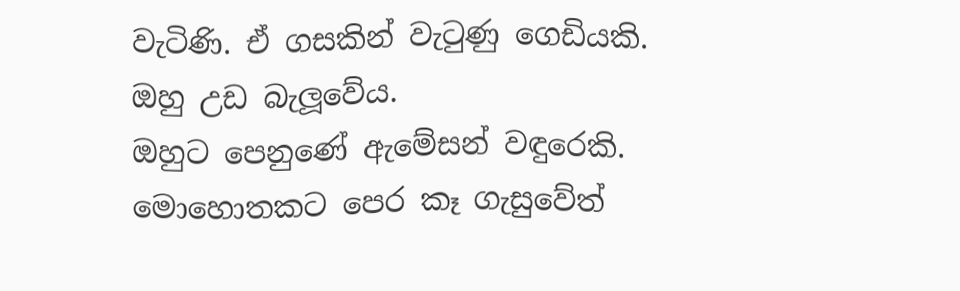වැටිණි. ඒ ගසකින් වැටුණු ගෙඩියකි. ඔහු උඩ බැලූවේය.
ඔහුට පෙනුණේ ඇමේසන් වඳුරෙකි. මොහොතකට පෙර කෑ ගැසුවේත්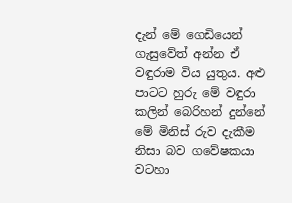දැන් මේ ගෙඩියෙන් ගැසුවේත් අන්න ඒ වඳුරාම විය යුතුය. අළු පාටට හුරු මේ වඳුරා කලින් බෙරිහන් දුන්නේ මේ මිනිස් රුව දැකීම නිසා බව ගවේෂකයා වටහා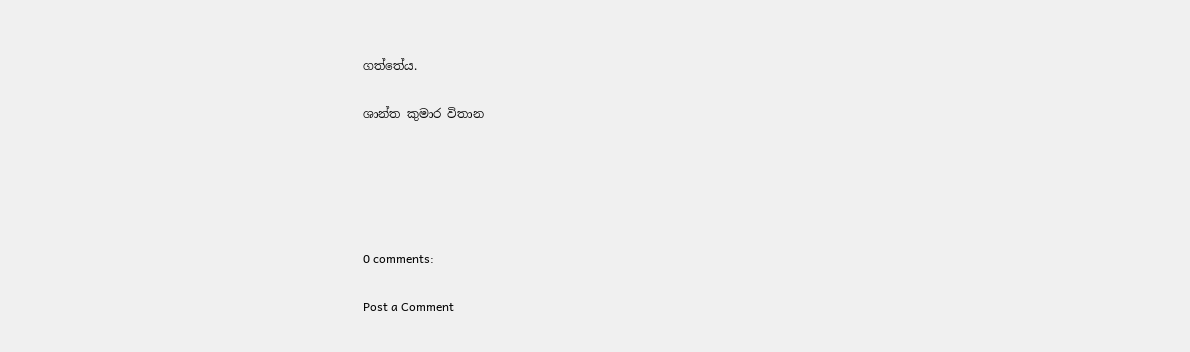ගත්තේය.

ශාන්ත කුමාර විතාන





0 comments:

Post a Comment